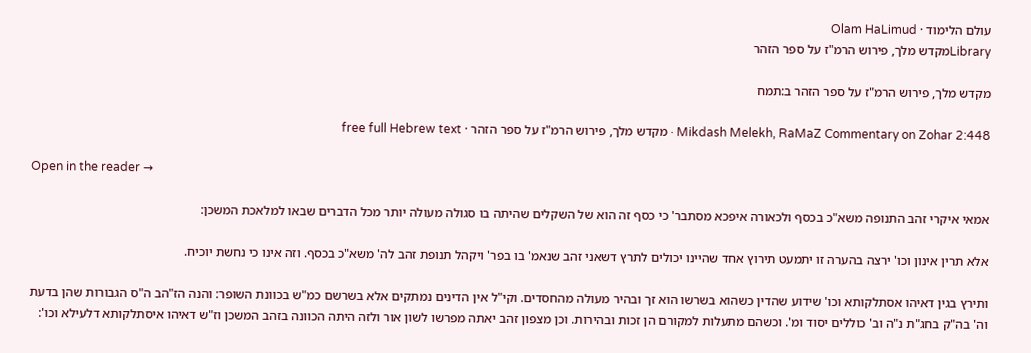עולם הלימוד · Olam HaLimud
Libraryמקדש מלך, פירוש הרמ"ז על ספר הזהר

מקדש מלך, פירוש הרמ"ז על ספר הזהר ב:תמח

Mikdash Melekh, RaMaZ Commentary on Zohar 2:448 · מקדש מלך, פירוש הרמ"ז על ספר הזהר · free full Hebrew text

Open in the reader →

אמאי איקרי זהב התנופה משא"כ בכסף ולכאורה איפכא מסתבר' כי כסף זה הוא של השקלים שהיתה בו סגולה מעולה יותר מכל הדברים שבאו למלאכת המשכן:

אלא תרין אינון וכו' ירצה בהערה זו יתמעט תירוץ אחד שהיינו יכולים לתרץ דשאני זהב שנאמ' בו בפר' ויקהל תנופת זהב לה' משא"כ בכסף. וזה אינו כי נחשת יוכיח.

ותירץ בגין דאיהו אסתלקותא וכו' שידוע שהדין כשהוא בשרשו הוא זך ובהיר מעולה מהחסדים. וקי"ל אין הדינים נמתקים אלא בשרשם כמ"ש בכוונת השופר: והנה הז"הב ה"ס הגבורות שהן בדעת וה' בה"ק בחג"ת נ"ה וב' כוללים יסוד ומ'. וכשהם מתעלות למקורם הן זכות ובהירות. וכן מצפון זהב יאתה מפרשו לשון אור ולזה היתה הכוונה בזהב המשכן וז"ש דאיהו איסתלקותא דלעילא וכו':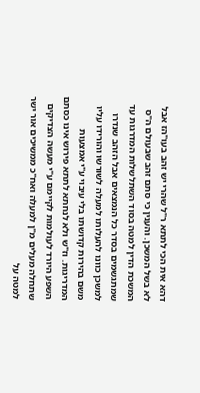דהא אית הכי לתתא ר"ל שהרי יש זהב בעו"הז אבל לא בשל המשכן. והענין כי סתם זהב שבעולם ה"ס המשכת הדין למטה בסוד השתלשלות המדרגות עד שמתגשמים בסדר כל הנמצאים אבל הזהב שנדרו למשכן כוונו להעלותו למעלה לשורשו והורידו עליו משם בהירות קדושתו בלי עיבוי ע"י אמצעות המדריגות. וז"ש ולא לנחתא לתתא פירוש אינו כסתם השפע היורד לעולמות לקיימם ע"י מעשה הצדיקים שתחלה מעלים מ"ן למעלה ואח"כ ממשיכים אור ישר למטה על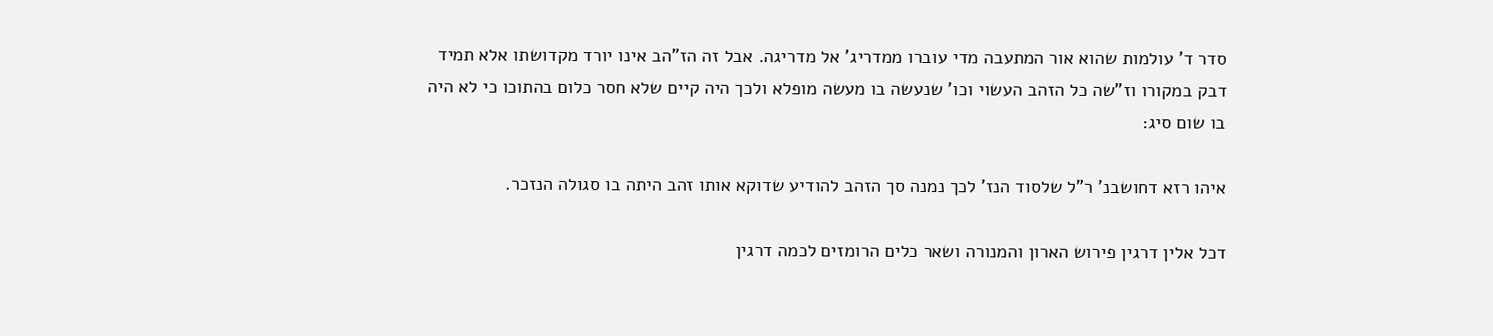סדר ד' עולמות שהוא אור המתעבה מדי עוברו ממדריג' אל מדריגה. אבל זה הז"הב אינו יורד מקדושתו אלא תמיד דבק במקורו וז"שה כל הזהב העשוי וכו' שנעשה בו מעשה מופלא ולכך היה קיים שלא חסר כלום בהתוכו כי לא היה בו שום סיג:

איהו רזא דחושבנ' ר"ל שלסוד הנז' לכך נמנה סך הזהב להודיע שדוקא אותו זהב היתה בו סגולה הנזכר.

דכל אלין דרגין פירוש הארון והמנורה ושאר כלים הרומזים לכמה דרגין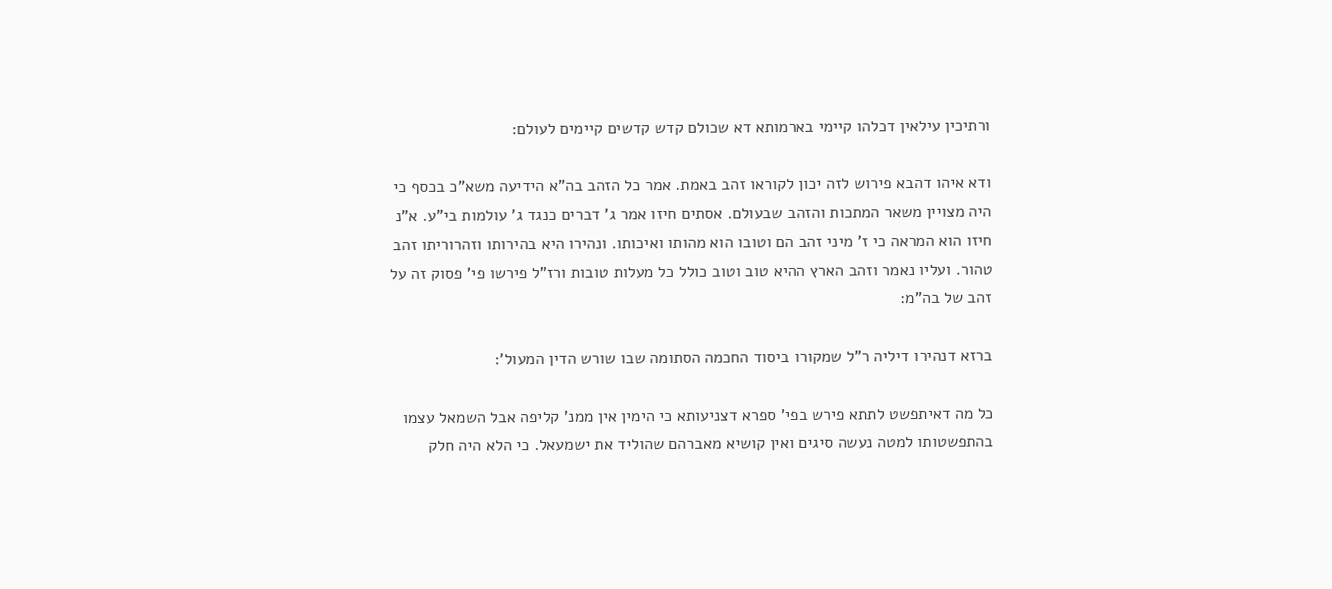ורתיכין עילאין דכלהו קיימי בארמותא דא שכולם קדש קדשים קיימים לעולם:

ודא איהו דהבא פירוש לזה יכון לקוראו זהב באמת. אמר כל הזהב בה"א הידיעה משא"כ בכסף כי היה מצויין משאר המתכות והזהב שבעולם. אסתים חיזו אמר ג' דברים כנגד ג' עולמות בי"ע. א"נ חיזו הוא המראה כי ז' מיני זהב הם וטובו הוא מהותו ואיכותו. ונהירו היא בהירותו וזהרוריתו זהב טהור. ועליו נאמר וזהב הארץ ההיא טוב וטוב כולל כל מעלות טובות ורז"ל פירשו פי' פסוק זה על זהב של בה"מ:

ברזא דנהירו דיליה ר"ל שמקורו ביסוד החכמה הסתומה שבו שורש הדין המעול':

כל מה דאיתפשט לתתא פירש בפי' ספרא דצניעותא כי הימין אין ממנ' קליפה אבל השמאל עצמו בהתפשטותו למטה נעשה סיגים ואין קושיא מאברהם שהוליד את ישמעאל. כי הלא היה חלק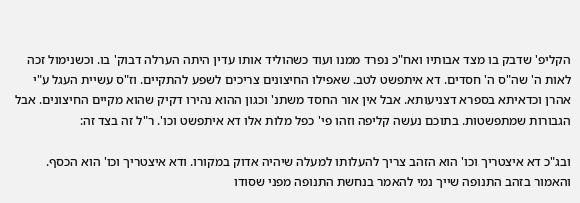הקליפ' שדבק בו מצד אבותיו ואח"כ נפרד ממנו ועוד כשהוליד אותו עדין היתה הערלה דבוק' בו. וכשנימול זכה לאות ה' שה"ס ה' חסדים. דא איתפשט לטב. שאפילו החיצונים צריכים לשפע להתקיים. וז"ס עשיית העגל ע"י אהרן וכדאיתא בספרא דצניעותא. אבל אין אור החסד משתנ' וכגון ההוא נהירו דקיק שהוא מקיים החיצונים. אבל הגבורות שמתפשטות. בתוכם נעשה קליפה וזהו פי' כפל מלות אלו דא איתפשט וכו'. ר"ל זה בצד זה:

ובג"כ דא איצטריך וכו' הוא הזהב צריך להעלותו למעלה שיהיה אדוק במקורו. ודא איצטריך וכו' הוא הכסף. והאמור בזהב התנופה שייך נמי להאמר בנחשת התנופה מפני שסודו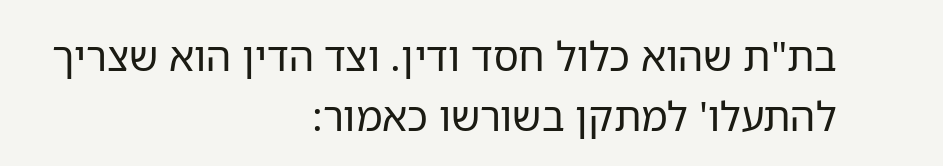בת"ת שהוא כלול חסד ודין. וצד הדין הוא שצריך להתעלו' למתקן בשורשו כאמור: